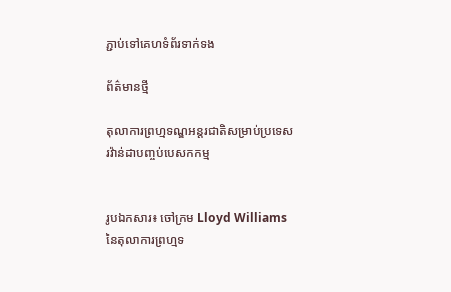ភ្ជាប់ទៅគេហទំព័រទាក់ទង

ព័ត៌មានថ្មី

តុលាការព្រហ្មទណ្ឌអន្តរជាតិសម្រាប់ប្រទេសរវ៉ាន់ដាបញ្ចប់បេសកកម្ម


រូបឯកសារ៖ ចៅក្រម Lloyd Williams នៃតុលាការព្រហ្មទ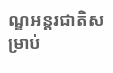ណ្ឌអន្តរជាតិសម្រាប់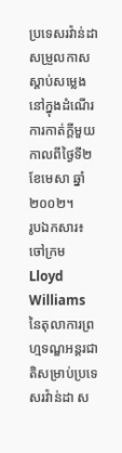ប្រទេសរវ៉ាន់ដា សម្រួលកាសស្តាប់សម្លេង នៅក្នុងដំណើរការកាត់ក្តីមួយ កាលពីថ្ងៃទី២ ខែមេសា ឆ្នាំ២០០២។
រូបឯកសារ៖ ចៅក្រម Lloyd Williams នៃតុលាការព្រហ្មទណ្ឌអន្តរជាតិសម្រាប់ប្រទេសរវ៉ាន់ដា ស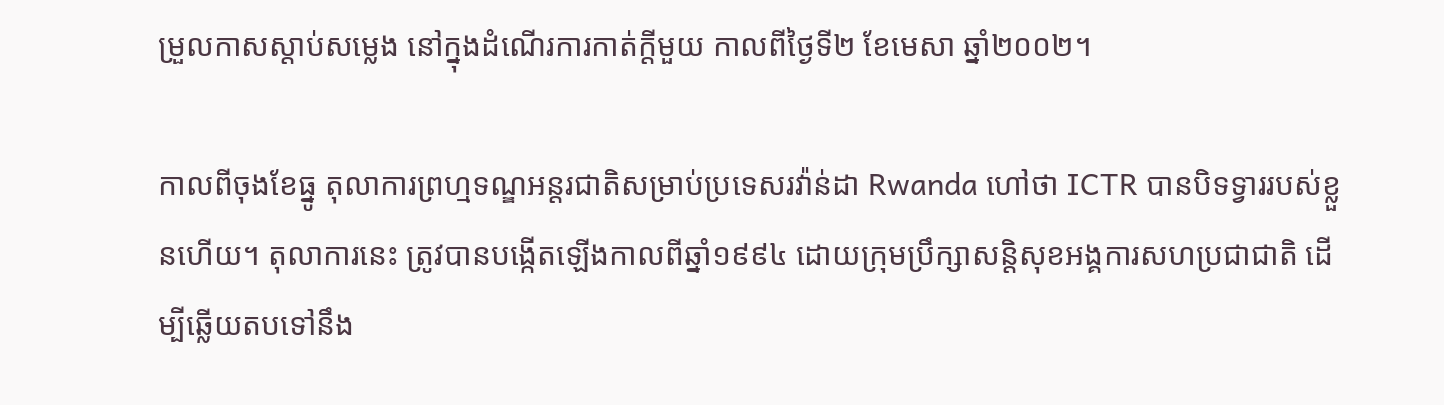ម្រួលកាសស្តាប់សម្លេង នៅក្នុងដំណើរការកាត់ក្តីមួយ កាលពីថ្ងៃទី២ ខែមេសា ឆ្នាំ២០០២។

កាលពីចុងខែធ្នូ តុលាការព្រហ្មទណ្ឌអន្តរជាតិសម្រាប់ប្រទេសរវ៉ាន់ដា Rwanda ហៅថា ICTR បានបិទទ្វាររបស់ខ្លួនហើយ។ តុលាការនេះ ត្រូវបានបង្កើតឡើងកាលពីឆ្នាំ១៩៩៤ ដោយក្រុមប្រឹក្សាសន្តិសុខអង្គការសហប្រជាជាតិ ដើម្បីឆ្លើយតបទៅនឹង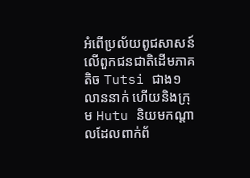អំពើប្រល័យពូជសាសន៍លើពួកជនជាតិដើមភាគតិច Tutsi ជាង១លាននាក់ ហើយនិងក្រុម Hutu និយមកណ្ដាលដែលពាក់ព័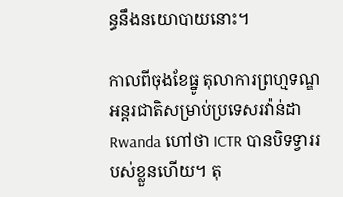ន្ធនឹងនយោបាយនោះ។

កាលពីចុងខែធ្នូ តុលាការព្រហ្មទណ្ឌអន្តរជាតិសម្រាប់ប្រទេសរវ៉ាន់ដា Rwanda ហៅថា ICTR បានបិទទ្វាររបស់ខ្លួនហើយ។ តុ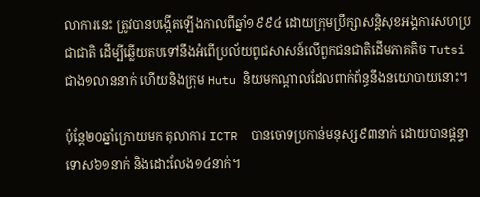លាការនេះ ត្រូវបានបង្កើតឡើងកាលពីឆ្នាំ១៩៩៤ ដោយក្រុមប្រឹក្សាសន្តិសុខអង្គការសហប្រជាជាតិ ដើម្បីឆ្លើយតបទៅនឹងអំពើប្រល័យពូជសាសន៍លើពួកជនជាតិដើមភាគតិច Tutsi ជាង១លាននាក់ ហើយនិងក្រុម Hutu និយមកណ្ដាលដែលពាក់ព័ន្ធនឹងនយោបាយនោះ។

ប៉ុន្តែ២០ឆ្នាំក្រោយមក តុលាការ ICTR  បានចោទប្រកាន់មនុស្ស៩៣នាក់ ដោយបានផ្ដន្ទាទោស៦១នាក់ និងដោះលែង១៤នាក់។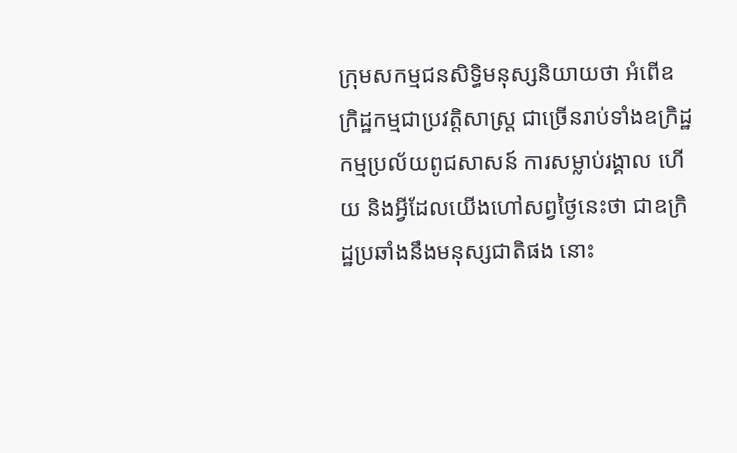ក្រុមសកម្មជនសិទ្ធិមនុស្សនិយាយថា អំពើឧក្រិដ្ឋកម្មជាប្រវត្តិសាស្ត្រ ជាច្រើនរាប់ទាំងឧក្រិដ្ឋកម្មប្រល័យពូជសាសន៍ ការសម្លាប់រង្គាល ហើយ និងអ្វីដែលយើងហៅសព្វថ្ងៃនេះថា ជាឧក្រិដ្ឋប្រឆាំងនឹងមនុស្សជាតិផង នោះ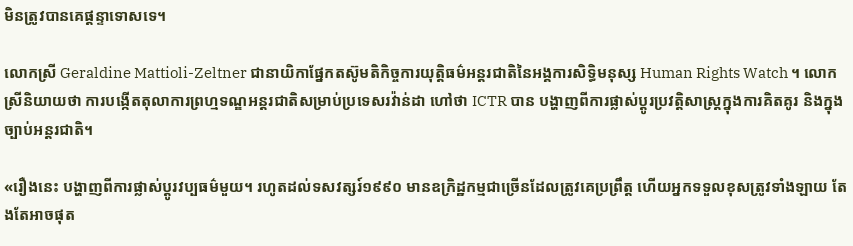មិនត្រូវបានគេផ្តន្ទាទោសទេ។

លោកស្រី Geraldine Mattioli-Zeltner ជានាយិកាផ្នែកតស៊ូមតិកិច្ចការយុត្តិធម៌អន្តរជាតិនៃអង្គការសិទ្ធិមនុស្ស Human Rights Watch ។ លោកស្រីនិយាយថា ការបង្កើតតុលាការព្រហ្មទណ្ឌអន្តរជាតិសម្រាប់ប្រទេសរវ៉ាន់ដា ហៅថា ICTR បាន បង្ហាញពីការផ្លាស់ប្ដូរប្រវត្តិសាស្ត្រក្នុងការគិតគូរ និងក្នុងច្បាប់អន្តរជាតិ។

«រឿងនេះ បង្ហាញពីការផ្លាស់ប្ដូរវប្បធម៌មួយ។ រហូតដល់ទសវត្សរ៍១៩៩០ មានឧក្រិដ្ឋកម្មជាច្រើនដែលត្រូវគេប្រព្រឹត្ត ហើយអ្នកទទួលខុសត្រូវទាំងឡាយ តែងតែអាចផុត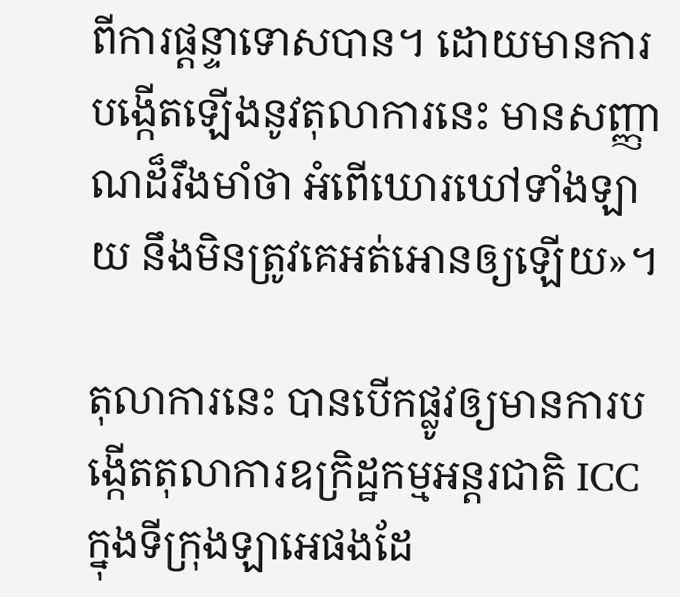ពីការផ្ដន្ទាទោសបាន។ ដោយមានការបង្កើតឡើងនូវតុលាការនេះ មានសញ្ញាណដ៏រឹងមាំថា អំពើឃោរឃៅទាំងឡាយ នឹងមិនត្រូវគេអត់អោនឲ្យឡើយ»។

តុលាការនេះ បានបើកផ្លូវឲ្យមានការបង្កើតតុលាការឧក្រិដ្ឋកម្មអន្តរជាតិ ICC ក្នុងទីក្រុងឡាអេផងដែ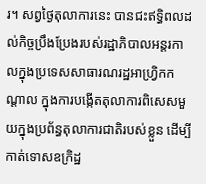រ។ សព្វថ្ងៃតុលាការនេះ បានជះឥទ្ធិពលដល់កិច្ចប្រឹងប្រែងរបស់រដ្ឋាភិបាលអន្តរកាលក្នុងប្រទេសសាធារណរដ្ឋអាហ្វ្រិកកណ្ដាល ក្នុងការបង្កើតតុលាការពិសេសមួយក្នុងប្រព័ន្ធតុលាការជាតិរបស់ខ្លួន ដើម្បីកាត់ទោសឧក្រិដ្ឋ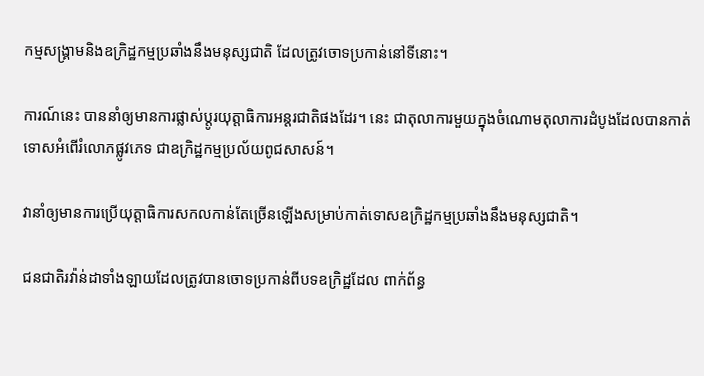កម្មសង្គ្រាមនិងឧក្រិដ្ឋកម្មប្រឆាំងនឹងមនុស្សជាតិ ដែលត្រូវចោទប្រកាន់នៅទីនោះ។

ការណ៍នេះ បាននាំឲ្យមានការផ្លាស់ប្ដូរយុត្តាធិការអន្តរជាតិផងដែរ។ នេះ ជាតុលាការមួយក្នុងចំណោមតុលាការដំបូងដែលបានកាត់ទោសអំពើរំលោភផ្លូវភេទ ជាឧក្រិដ្ឋកម្មប្រល័យពូជសាសន៍។

វានាំឲ្យមានការប្រើយុត្តាធិការសកលកាន់តែច្រើនឡើងសម្រាប់កាត់ទោសឧក្រិដ្ឋកម្មប្រឆាំងនឹងមនុស្សជាតិ។

ជនជាតិរវ៉ាន់ដាទាំងឡាយដែលត្រូវបានចោទប្រកាន់ពីបទឧក្រិដ្ឋដែល ពាក់ព័ន្ធ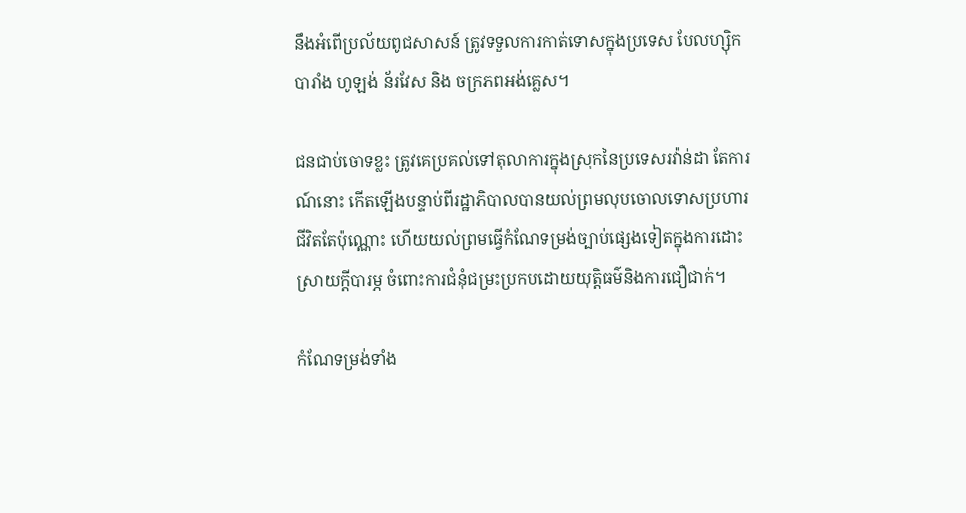នឹងអំពើប្រល័យពូជសាសន៍ ត្រូវទទួលការកាត់ទោសក្នុងប្រទេស បែលហ្ស៊ិក បារាំង ហូឡង់ ន័រវែស និង ចក្រភពអង់គ្លេស។

ជនជាប់ចោទខ្លះ ត្រូវគេប្រគល់ទៅតុលាការក្នុងស្រុកនៃប្រទេសរវ៉ាន់ដា តែការណ៍នោះ កើតឡើងបន្ទាប់ពីរដ្ឋាភិបាលបានយល់ព្រមលុបចោលទោសប្រហារជីវិតតែប៉ុណ្ណោះ ហើយយល់ព្រមធ្វើកំណែទម្រង់ច្បាប់ផ្សេងទៀតក្នុងការដោះស្រាយក្តីបារម្ភ ចំពោះការជំនុំជម្រះប្រកបដោយយុត្តិធម៌និងការជឿជាក់។

កំណែទម្រង់ទាំង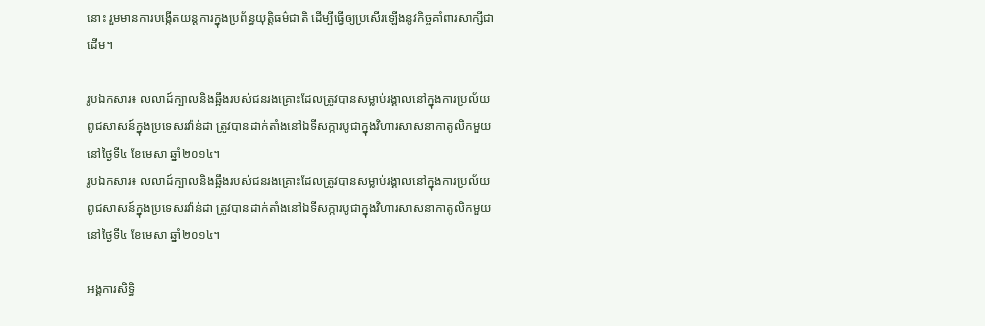នោះ រួមមានការបង្កើតយន្តការក្នុងប្រព័ន្ធយុត្តិធម៌ជាតិ ដើម្បីធ្វើឲ្យប្រសើរឡើងនូវកិច្ចគាំពារសាក្សីជាដើម។

រូបឯកសារ៖ លលាដ៍ក្បាលនិងឆ្អឹងរបស់ជនរងគ្រោះដែលត្រូវបានសម្លាប់រង្គាលនៅក្នុងការប្រល័យពូជសាសន៍ក្នុងប្រទេសរវ៉ាន់ដា ត្រូវបានដាក់តាំងនៅឯទីសក្ការបូជាក្នុងវិហារសាសនាកាតូលិកមួយ នៅថ្ងៃទី៤ ខែមេសា ឆ្នាំ២០១៤។
រូបឯកសារ៖ លលាដ៍ក្បាលនិងឆ្អឹងរបស់ជនរងគ្រោះដែលត្រូវបានសម្លាប់រង្គាលនៅក្នុងការប្រល័យពូជសាសន៍ក្នុងប្រទេសរវ៉ាន់ដា ត្រូវបានដាក់តាំងនៅឯទីសក្ការបូជាក្នុងវិហារសាសនាកាតូលិកមួយ នៅថ្ងៃទី៤ ខែមេសា ឆ្នាំ២០១៤។

អង្គការសិទ្ធិ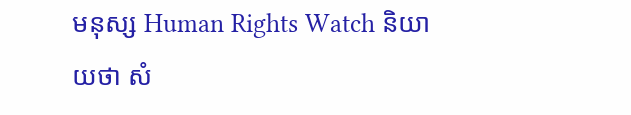មនុស្ស Human Rights Watch និយាយថា សំ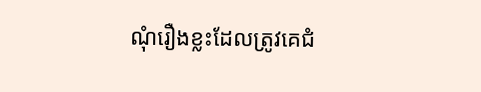ណុំរឿងខ្លះដែលត្រូវគេជំ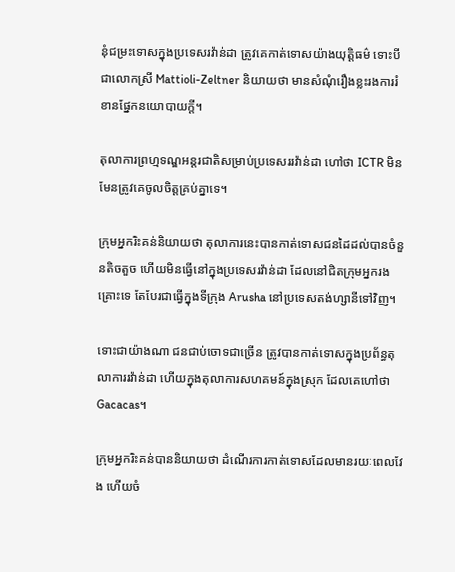នុំជម្រះទោសក្នុងប្រទេសរវ៉ាន់ដា ត្រូវគេកាត់ទោសយ៉ាងយុត្តិធម៌ ទោះបីជាលោកស្រី Mattioli-Zeltner និយាយថា មានសំណុំរឿងខ្លះរងការរំខានផ្នែកនយោបាយក្តី។

តុលាការព្រហ្មទណ្ឌអន្តរជាតិសម្រាប់ប្រទេសររវ៉ាន់ដា ហៅថា ICTR មិនមែនត្រូវគេចូលចិត្តគ្រប់គ្នាទេ។

ក្រុមអ្នករិះគន់និយាយថា តុលាការនេះបានកាត់ទោសជនដៃដល់បានចំនួនតិចតួច ហើយមិនធ្វើនៅក្នុងប្រទេសរវ៉ាន់ដា ដែលនៅជិតក្រុមអ្នករងគ្រោះទេ តែបែរជាធ្វើក្នុងទីក្រុង Arusha នៅប្រទេសតង់ហ្សានីទៅវិញ។

ទោះជាយ៉ាងណា ជនជាប់ចោទជាច្រើន ត្រូវបានកាត់ទោសក្នុងប្រព័ន្ធតុលាការរវ៉ាន់ដា ហើយក្នុងតុលាការសហគមន៍ក្នុងស្រុក ដែលគេហៅថា Gacacas។

ក្រុមអ្នករិះគន់បាននិយាយថា ដំណើរការកាត់ទោសដែលមានរយៈពេលវែង ហើយចំ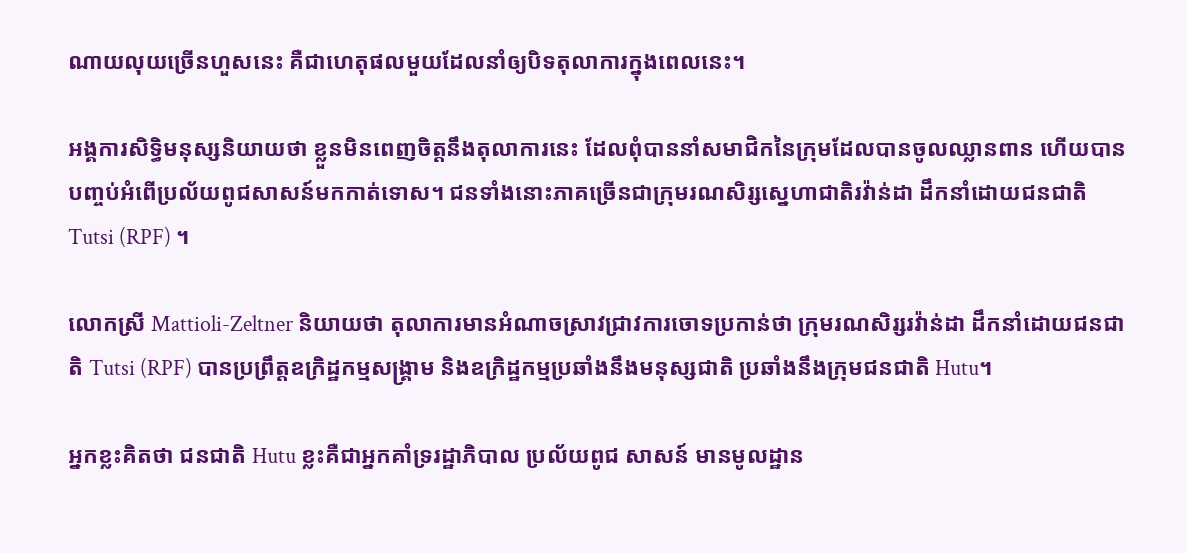ណាយលុយច្រើនហួសនេះ គឺជាហេតុផលមួយដែលនាំឲ្យបិទតុលាការក្នុងពេលនេះ។

អង្គការសិទ្ធិមនុស្សនិយាយថា ខ្លួនមិនពេញចិត្តនឹងតុលាការនេះ ដែលពុំបាននាំសមាជិកនៃក្រុមដែលបានចូលឈ្លានពាន ហើយបានបញ្ចប់អំពើប្រល័យពូជសាសន៍មកកាត់ទោស។ ជនទាំងនោះភាគច្រើនជាក្រុមរណសិរ្សស្នេហាជាតិរវ៉ាន់ដា ដឹកនាំដោយជនជាតិ Tutsi (RPF) ។

លោកស្រី Mattioli-Zeltner និយាយថា តុលាការមានអំណាចស្រាវជ្រាវការចោទប្រកាន់ថា ក្រុមរណសិរ្សរវ៉ាន់ដា ដឹកនាំដោយជនជាតិ Tutsi (RPF) បានប្រព្រឹត្តឧក្រិដ្ឋកម្មសង្គ្រាម និងឧក្រិដ្ឋកម្មប្រឆាំងនឹងមនុស្សជាតិ ប្រឆាំងនឹងក្រុមជនជាតិ Hutu។

អ្នកខ្លះគិតថា ជនជាតិ Hutu ខ្លះគឺជាអ្នកគាំទ្ររដ្ឋាភិបាល ប្រល័យពូជ សាសន៍ មានមូលដ្ឋាន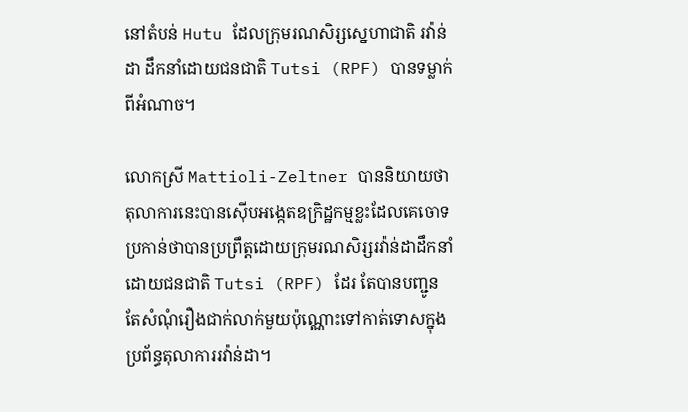នៅតំបន់ Hutu ដែលក្រុមរណសិរ្សស្នេហាជាតិ រវ៉ាន់ដា ដឹកនាំដោយជនជាតិ Tutsi (RPF) បានទម្លាក់ពីអំណាច។

លោកស្រី Mattioli-Zeltner បាននិយាយថា តុលាការនេះបានស៊ើបអង្កេតឧក្រិដ្ឋកម្មខ្លះដែលគេចោទប្រកាន់ថាបានប្រព្រឹត្តដោយក្រុមរណសិរ្សរវ៉ាន់ដាដឹកនាំដោយជនជាតិ Tutsi (RPF) ដែរ តែបានបញ្ជូនតែសំណុំរឿងជាក់លាក់មួយប៉ុណ្ណោះទៅកាត់ទោសក្នុងប្រព័ន្ធតុលាការរវ៉ាន់ដា។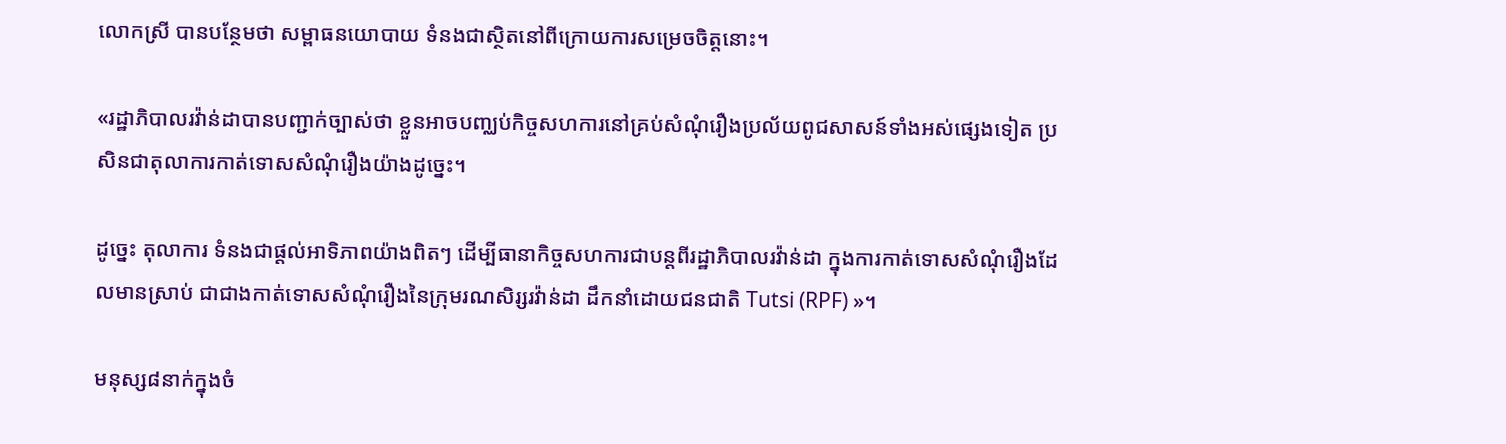លោកស្រី បានបន្ថែមថា សម្ពាធនយោបាយ ទំនងជាស្ថិតនៅពីក្រោយការសម្រេចចិត្តនោះ។

«រដ្ឋាភិបាលរវ៉ាន់ដាបានបញ្ជាក់ច្បាស់ថា ខ្លួនអាចបញ្ឈប់កិច្ចសហការនៅគ្រប់សំណុំរឿងប្រល័យពូជសាសន៍ទាំងអស់ផ្សេងទៀត ប្រសិនជាតុលាការកាត់ទោសសំណុំរឿងយ៉ាងដូច្នេះ។

ដូច្នេះ តុលាការ ទំនងជាផ្តល់អាទិភាពយ៉ាងពិតៗ ដើម្បីធានាកិច្ចសហការជាបន្តពីរដ្ឋាភិបាលរវ៉ាន់ដា ក្នុងការកាត់ទោសសំណុំរឿងដែលមានស្រាប់ ជាជាងកាត់ទោសសំណុំរឿងនៃក្រុមរណសិរ្សរវ៉ាន់ដា ដឹកនាំដោយជនជាតិ Tutsi (RPF) »។

មនុស្ស៨នាក់ក្នុងចំ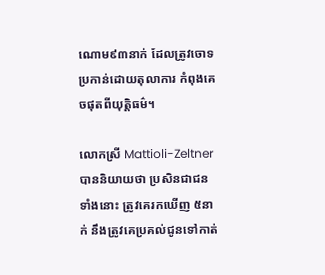ណោម៩៣នាក់ ដែលត្រូវចោទប្រកាន់ដោយតុលាការ កំពុងគេចផុតពីយុត្តិធម៌។

លោកស្រី Mattioli-Zeltner បាននិយាយថា ប្រសិនជាជនទាំងនោះ ត្រូវគេរកឃើញ ៥នាក់ នឹងត្រូវគេប្រគល់ជូនទៅកាត់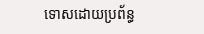ទោសដោយប្រព័ន្ធ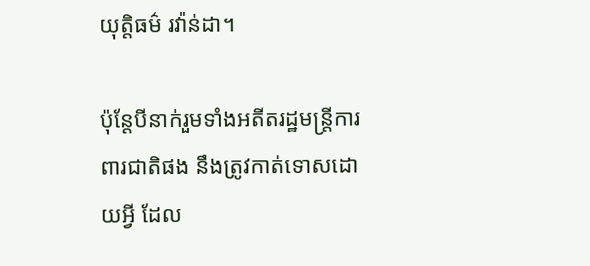យុត្តិធម៌ រវ៉ាន់ដា។

ប៉ុន្តែបីនាក់រួមទាំងអតីតរដ្ឋមន្ត្រីការពារជាតិផង នឹងត្រូវកាត់ទោសដោយអ្វី ដែល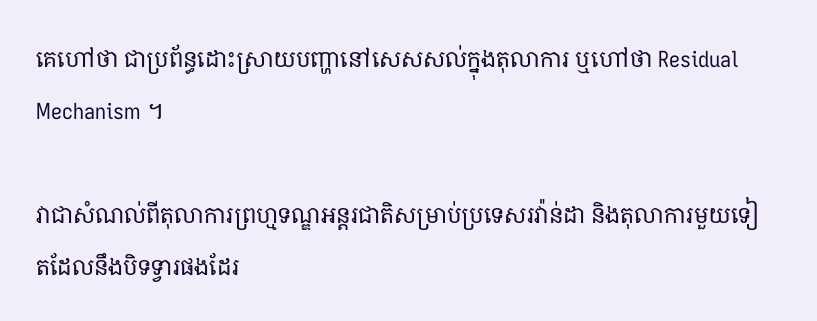គេហៅថា ជាប្រព័ន្ធដោះស្រាយបញ្ហានៅសេសសល់ក្នុងតុលាការ ឬហៅថា Residual Mechanism ។

វាជាសំណល់ពីតុលាការព្រហ្មទណ្ឌអន្តរជាតិសម្រាប់ប្រទេសរវ៉ាន់ដា និងតុលាការមួយទៀតដែលនឹងបិទទ្វារផងដែរ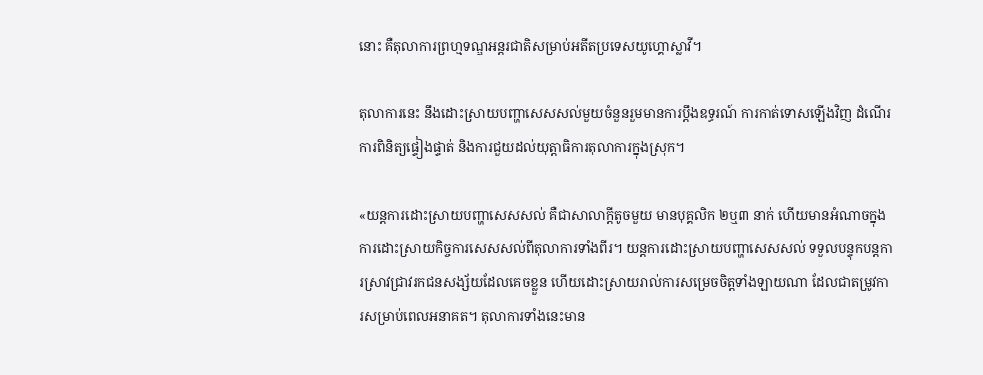នោះ គឺតុលាការព្រហ្មទណ្ឌអន្តរជាតិសម្រាប់អតីតប្រទេសយូហ្គោស្លាវី។

តុលាការនេះ នឹងដោះស្រាយបញ្ហាសេសសល់មួយចំនួនរួមមានការប្តឹងឧទ្ធរណ៍ ការកាត់ទោសឡើងវិញ ដំណើរការពិនិត្យផ្ទៀងផ្ទាត់ និងការជួយដល់យុត្តាធិការតុលាការក្នុងស្រុក។

«យន្តការដោះស្រាយបញ្ហាសេសសល់ គឺជាសាលាក្ដីតូចមួយ មានបុគ្គលិក ២ឬ៣ នាក់ ហើយមានអំណាចក្នុងការដោះស្រាយកិច្ចការសេសសល់ពីតុលាការទាំងពីរ។ យន្តការដោះស្រាយបញ្ហាសេសសល់ ទទួលបន្ទុកបន្តការស្រាវជ្រាវរកជនសង្ស័យដែលគេចខ្លួន ហើយដោះស្រាយរាល់ការសម្រេចចិត្តទាំងឡាយណា ដែលជាតម្រូវការសម្រាប់ពេលអនាគត។ តុលាការទាំងនេះមាន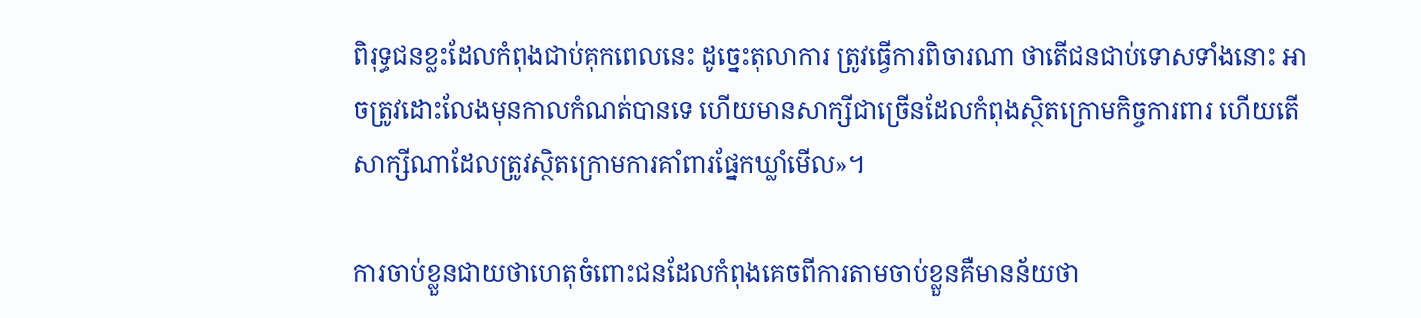ពិរុទ្ធជនខ្លះដែលកំពុងជាប់គុកពេលនេះ ដូច្នេះតុលាការ ត្រូវធ្វើការពិចារណា ថាតើជនជាប់ទោសទាំងនោះ អាចត្រូវដោះលែងមុនកាលកំណត់បានទេ ហើយមានសាក្សីជាច្រើនដែលកំពុងស្ថិតក្រោមកិច្ចការពារ ហើយតើសាក្សីណាដែលត្រូវស្ថិតក្រោមការគាំពារផ្នែកឃ្លាំមើល»។

ការចាប់ខ្លួនជាយថាហេតុចំពោះជនដែលកំពុងគេចពីការតាមចាប់ខ្លួនគឺមានន័យថា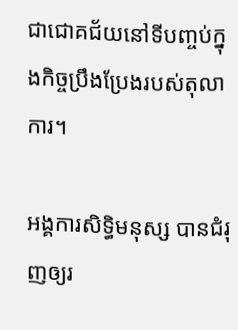ជាជោគជ័យនៅទីបញ្ចប់ក្នុងកិច្ចប្រឹងប្រែងរបស់តុលាការ។

អង្គការសិទ្ធិមនុស្ស បានជំរុញឲ្យរ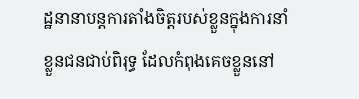ដ្ឋនានាបន្តការតាំងចិត្តរបស់ខ្លួនក្នុងការនាំខ្លួនជនជាប់ពិរុទ្ធ ដែលកំពុងគេចខ្លួននៅ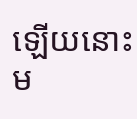ឡើយនោះ ម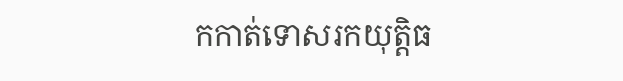កកាត់ទោសរកយុត្តិធ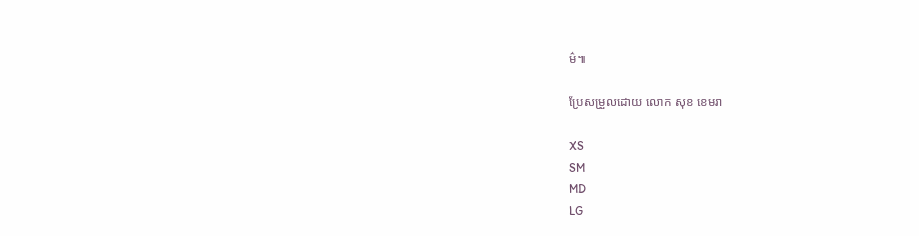ម៌៕

ប្រែសម្រួលដោយ លោក សុខ ខេមរា

XS
SM
MD
LG